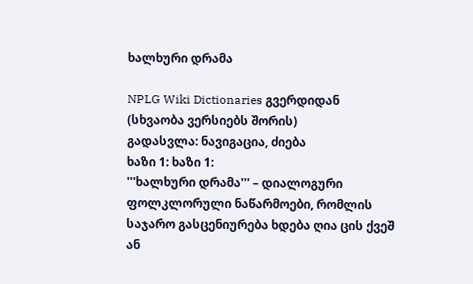ხალხური დრამა

NPLG Wiki Dictionaries გვერდიდან
(სხვაობა ვერსიებს შორის)
გადასვლა: ნავიგაცია, ძიება
ხაზი 1: ხაზი 1:
'''ხალხური დრამა''' – დიალოგური ფოლკლორული ნაწარმოები, რომლის საჯარო გასცენიურება ხდება ღია ცის ქვეშ ან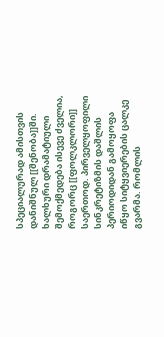სპეციალურად ამისთვის დანიშნულ [[შენობა]]ში. ხალხური დრამატიული შემოქმედება ისევე ძველია, როგორც [[ფოლკლორი]] საერთოდ. პირველყოფილი სინკრეტიზმის დაშლის პერიოდიდან გამოყოფა იწყო სიტყვიერების ცალკე გვარმა. რომლის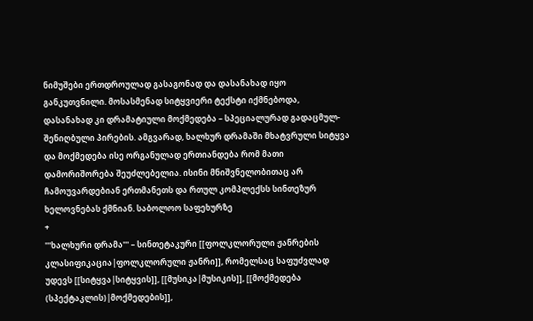ნიმუშები ერთდროულად გასაგონად და დასანახად იყო განკუთვნილი. მოსასმენად სიტყვიერი ტექსტი იქმნებოდა, დასანახად კი დრამატიული მოქმედება – სპეციალურად გადაცმულ-შენიღბული პირების. ამგვარად, ხალხურ დრამაში მხატვრული სიტყვა და მოქმედება ისე ორგანულად ერთიანდება რომ მათი დამორიშორება შეუძლებელია. ისინი მნიშვნელობითაც არ ჩამოუვარდებიან ერთმანეთს და რთულ კომპლექსს სინთეზურ ხელოვნებას ქმნიან. საბოლოო საფეხურზე
+
'''ხალხური დრამა''' – სინთეტაკური [[ფოლკლორული ჟანრების კლასიფიკაცია|ფოლკლორული ჟანრი]], რომელსაც საფუძვლად უდევს [[სიტყვა|სიტყვის]], [[მუსიკა|მუსიკის]], [[მოქმედება (სპექტაკლის)|მოქმედების]],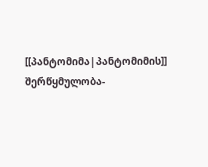[[პანტომიმა|პანტომიმის]] შერწყმულობა-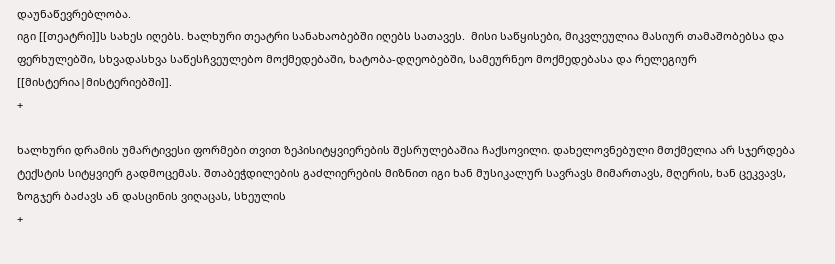დაუნაწევრებლობა.
იგი [[თეატრი]]ს სახეს იღებს. ხალხური თეატრი სანახაობებში იღებს სათავეს.  მისი საწყისები, მიკვლეულია მასიურ თამაშობებსა და ფერხულებში, სხვადასხვა საწესჩვეულებო მოქმედებაში, ხატობა-დღეობებში, სამეურნეო მოქმედებასა და რელეგიურ [[მისტერია|მისტერიებში]].
+

ხალხური დრამის უმარტივესი ფორმები თვით ზეპისიტყვიერების შესრულებაშია ჩაქსოვილი. დახელოვნებული მთქმელია არ სჯერდება ტექსტის სიტყვიერ გადმოცემას. შთაბეჭდილების გაძლიერების მიზნით იგი ხან მუსიკალურ სავრავს მიმართავს, მღერის, ხან ცეკვავს, ზოგჯერ ბაძავს ან დასცინის ვიღაცას, სხეულის
+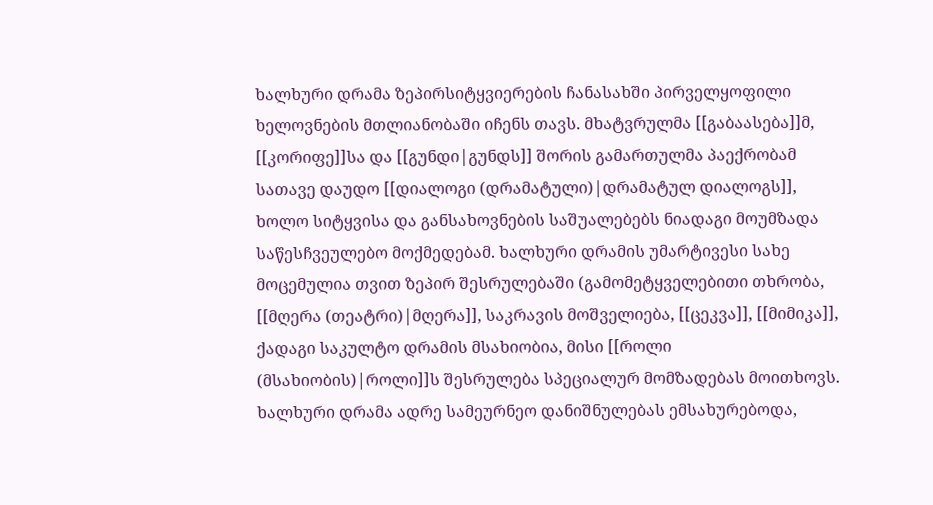ხალხური დრამა ზეპირსიტყვიერების ჩანასახში პირველყოფილი ხელოვნების მთლიანობაში იჩენს თავს. მხატვრულმა [[გაბაასება]]მ, [[კორიფე]]სა და [[გუნდი|გუნდს]] შორის გამართულმა პაექრობამ სათავე დაუდო [[დიალოგი (დრამატული)|დრამატულ დიალოგს]], ხოლო სიტყვისა და განსახოვნების საშუალებებს ნიადაგი მოუმზადა საწესჩვეულებო მოქმედებამ. ხალხური დრამის უმარტივესი სახე მოცემულია თვით ზეპირ შესრულებაში (გამომეტყველებითი თხრობა, [[მღერა (თეატრი)|მღერა]], საკრავის მოშველიება, [[ცეკვა]], [[მიმიკა]], ქადაგი საკულტო დრამის მსახიობია, მისი [[როლი (მსახიობის)|როლი]]ს შესრულება სპეციალურ მომზადებას მოითხოვს. ხალხური დრამა ადრე სამეურნეო დანიშნულებას ემსახურებოდა,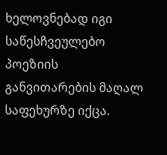ხელოვნებად იგი საწესჩვეულებო პოეზიის განვითარების მაღალ საფეხურზე იქცა.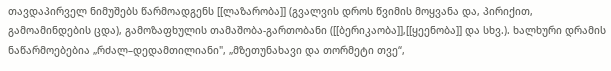თავდაპირველ ნიმუშებს წარმოადგენს [[ლაზარობა]] (გვალვის დროს წვიმის მოყვანა და, პირიქით, გამოამინდების ცდა), გამოზაფხულის თამაშობა-გართობანი ([[ბერიკაობა]],[[ყეენობა]] და სხვ.). ხალხური დრამის  ნაწარმოებებია „რძალ–დედამთილიანი", „მზეთუნახავი და თორმეტი თვე“,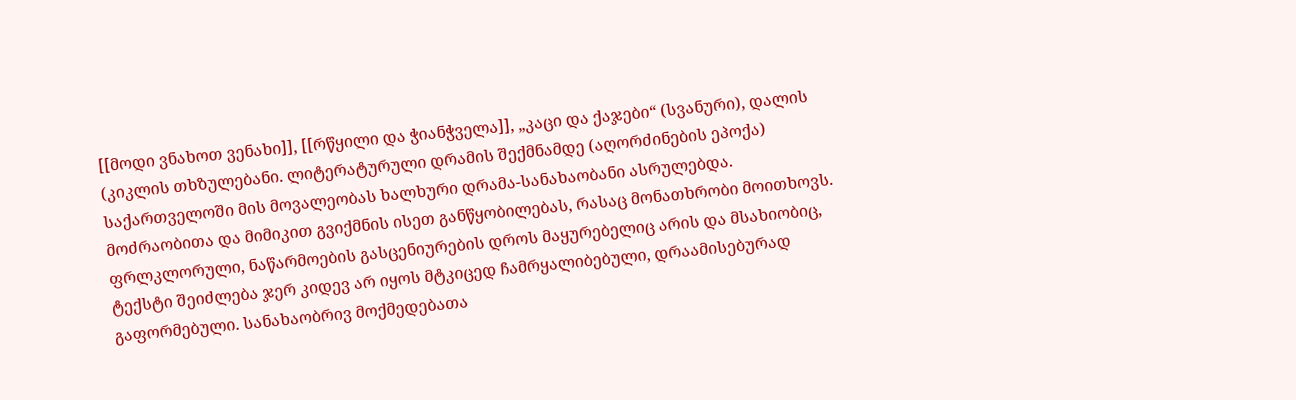[[მოდი ვნახოთ ვენახი]], [[რწყილი და ჭიანჭველა]], „კაცი და ქაჯები“ (სვანური), დალის (კიკლის თხზულებანი. ლიტერატურული დრამის შექმნამდე (აღორძინების ეპოქა) საქართველოში მის მოვალეობას ხალხური დრამა-სანახაობანი ასრულებდა.
მოძრაობითა და მიმიკით გვიქმნის ისეთ განწყობილებას, რასაც მონათხრობი მოითხოვს. ფრლკლორული, ნაწარმოების გასცენიურების დროს მაყურებელიც არის და მსახიობიც, ტექსტი შეიძლება ჯერ კიდევ არ იყოს მტკიცედ ჩამრყალიბებული, დრაამისებურად გაფორმებული. სანახაობრივ მოქმედებათა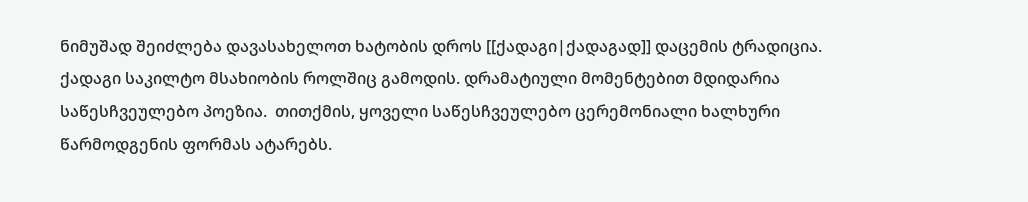ნიმუშად შეიძლება დავასახელოთ ხატობის დროს [[ქადაგი|ქადაგად]] დაცემის ტრადიცია. ქადაგი საკილტო მსახიობის როლშიც გამოდის. დრამატიული მომენტებით მდიდარია საწესჩვეულებო პოეზია.  თითქმის, ყოველი საწესჩვეულებო ცერემონიალი ხალხური წარმოდგენის ფორმას ატარებს.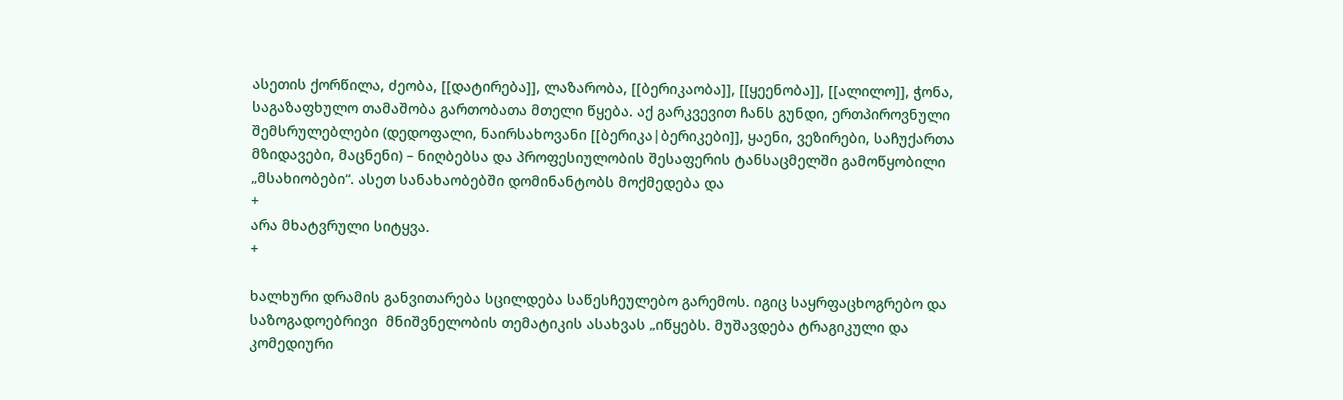ასეთის ქორწილა, ძეობა, [[დატირება]], ლაზარობა, [[ბერიკაობა]], [[ყეენობა]], [[ალილო]], ჭონა, საგაზაფხულო თამაშობა გართობათა მთელი წყება. აქ გარკვევით ჩანს გუნდი, ერთპიროვნული შემსრულებლები (დედოფალი, ნაირსახოვანი [[ბერიკა|ბერიკები]], ყაენი, ვეზირები, საჩუქართა მზიდავები, მაცნენი) – ნიღბებსა და პროფესიულობის შესაფერის ტანსაცმელში გამოწყობილი „მსახიობები“. ასეთ სანახაობებში დომინანტობს მოქმედება და
+
არა მხატვრული სიტყვა.
+

ხალხური დრამის განვითარება სცილდება საწესჩეულებო გარემოს. იგიც საყრფაცხოგრებო და საზოგადოებრივი  მნიშვნელობის თემატიკის ასახვას „იწყებს. მუშავდება ტრაგიკული და კომედიური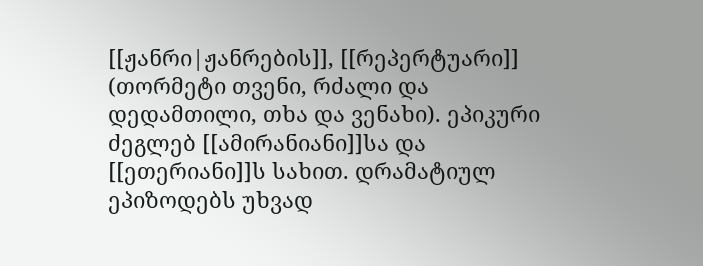[[ჟანრი|ჟანრების]], [[რეპერტუარი]] (თორმეტი თვენი, რძალი და დედამთილი, თხა და ვენახი). ეპიკური ძეგლებ [[ამირანიანი]]სა და [[ეთერიანი]]ს სახით. დრამატიულ ეპიზოდებს უხვად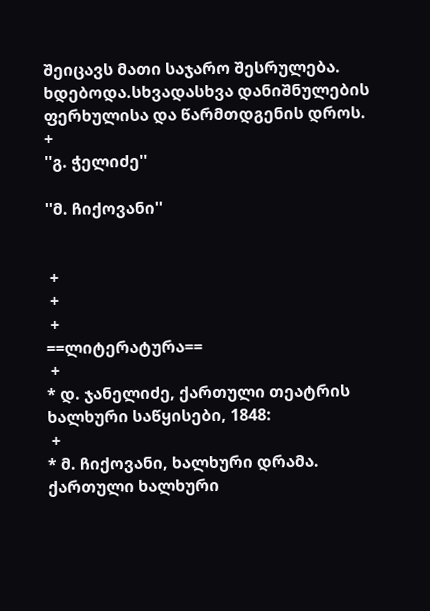შეიცავს მათი საჯარო შესრულება. ხდებოდა.სხვადასხვა დანიშნულების ფერხულისა და წარმთდგენის დროს.
+
''გ. ჭელიძე''

''მ. ჩიქოვანი''


 +
 +
 +
==ლიტერატურა==
 +
* დ. ჯანელიძე, ქართული თეატრის ხალხური საწყისები, 1848:
 +
* მ. ჩიქოვანი, ხალხური დრამა. ქართული ხალხური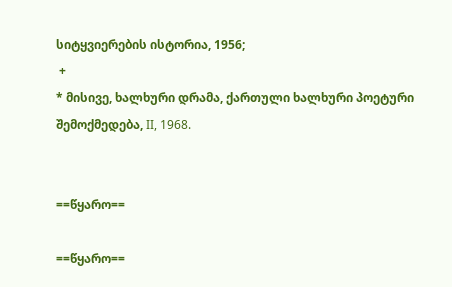სიტყვიერების ისტორია, 1956;
 +
* მისივე, ხალხური დრამა, ქართული ხალხური პოეტური შემოქმედება, II, 1968.


==წყარო==

==წყარო==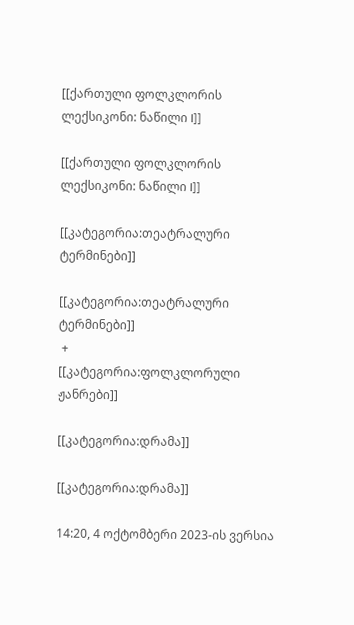[[ქართული ფოლკლორის ლექსიკონი: ნაწილი I]]

[[ქართული ფოლკლორის ლექსიკონი: ნაწილი I]]

[[კატეგორია:თეატრალური ტერმინები]]

[[კატეგორია:თეატრალური ტერმინები]]
 +
[[კატეგორია:ფოლკლორული ჟანრები]]

[[კატეგორია:დრამა]]

[[კატეგორია:დრამა]]

14:20, 4 ოქტომბერი 2023-ის ვერსია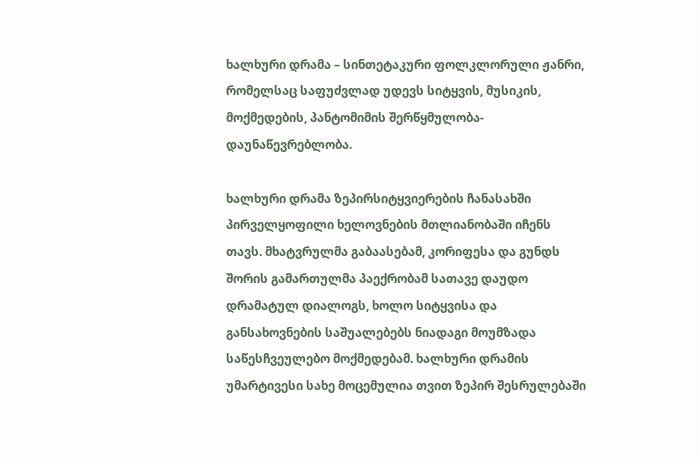ხალხური დრამა – სინთეტაკური ფოლკლორული ჟანრი, რომელსაც საფუძვლად უდევს სიტყვის, მუსიკის, მოქმედების, პანტომიმის შერწყმულობა-დაუნაწევრებლობა.

ხალხური დრამა ზეპირსიტყვიერების ჩანასახში პირველყოფილი ხელოვნების მთლიანობაში იჩენს თავს. მხატვრულმა გაბაასებამ, კორიფესა და გუნდს შორის გამართულმა პაექრობამ სათავე დაუდო დრამატულ დიალოგს, ხოლო სიტყვისა და განსახოვნების საშუალებებს ნიადაგი მოუმზადა საწესჩვეულებო მოქმედებამ. ხალხური დრამის უმარტივესი სახე მოცემულია თვით ზეპირ შესრულებაში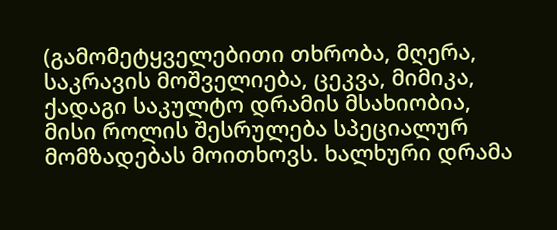(გამომეტყველებითი თხრობა, მღერა, საკრავის მოშველიება, ცეკვა, მიმიკა, ქადაგი საკულტო დრამის მსახიობია, მისი როლის შესრულება სპეციალურ მომზადებას მოითხოვს. ხალხური დრამა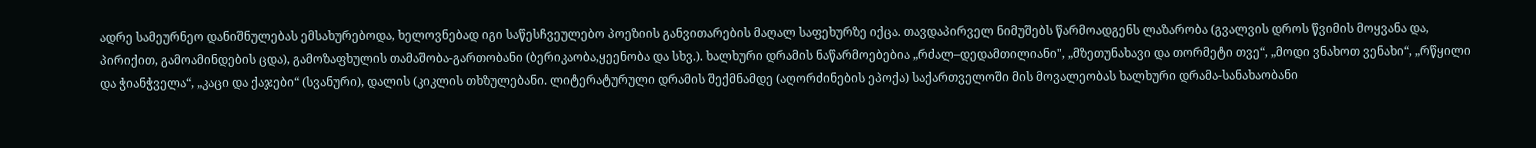ადრე სამეურნეო დანიშნულებას ემსახურებოდა, ხელოვნებად იგი საწესჩვეულებო პოეზიის განვითარების მაღალ საფეხურზე იქცა. თავდაპირველ ნიმუშებს წარმოადგენს ლაზარობა (გვალვის დროს წვიმის მოყვანა და, პირიქით, გამოამინდების ცდა), გამოზაფხულის თამაშობა-გართობანი (ბერიკაობა,ყეენობა და სხვ.). ხალხური დრამის ნაწარმოებებია „რძალ–დედამთილიანი", „მზეთუნახავი და თორმეტი თვე“, „მოდი ვნახოთ ვენახი“, „რწყილი და ჭიანჭველა“, „კაცი და ქაჯები“ (სვანური), დალის (კიკლის თხზულებანი. ლიტერატურული დრამის შექმნამდე (აღორძინების ეპოქა) საქართველოში მის მოვალეობას ხალხური დრამა-სანახაობანი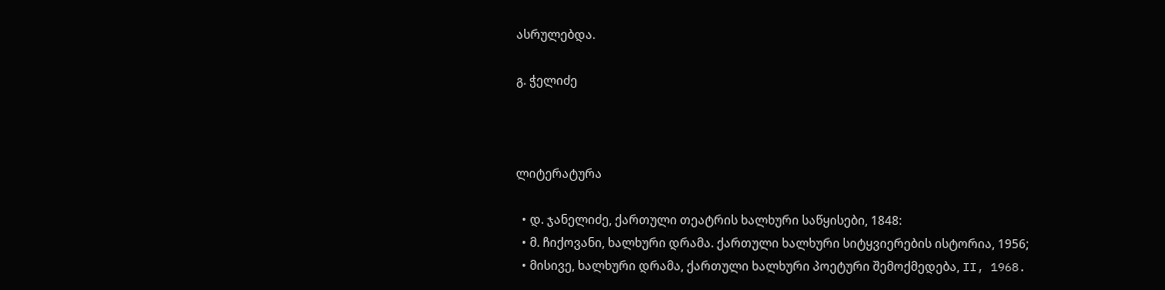ასრულებდა.

გ. ჭელიძე



ლიტერატურა

  • დ. ჯანელიძე, ქართული თეატრის ხალხური საწყისები, 1848:
  • მ. ჩიქოვანი, ხალხური დრამა. ქართული ხალხური სიტყვიერების ისტორია, 1956;
  • მისივე, ხალხური დრამა, ქართული ხალხური პოეტური შემოქმედება, II, 1968.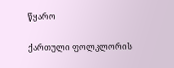წყარო

ქართული ფოლკლორის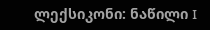ლექსიკონი: ნაწილი I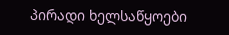პირადი ხელსაწყოები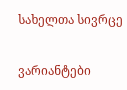სახელთა სივრცე

ვარიანტები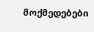მოქმედებები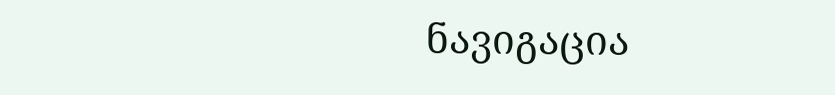ნავიგაცია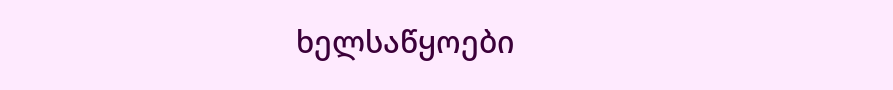ხელსაწყოები